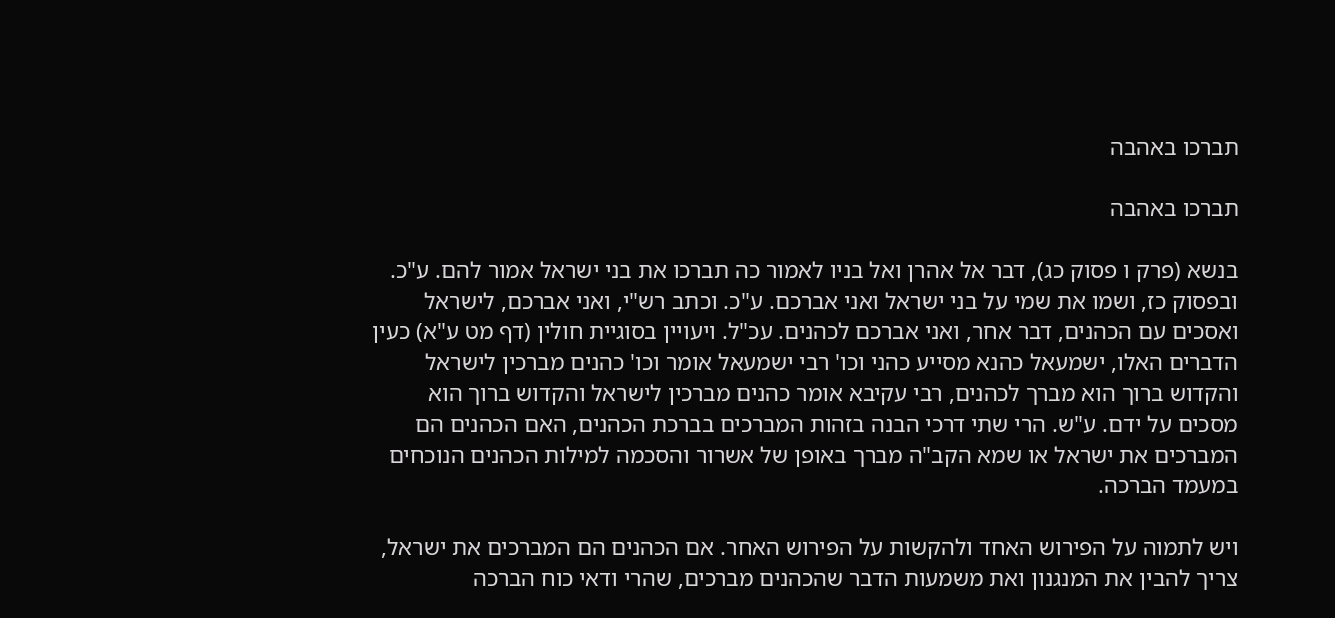תברכו באהבה

תברכו באהבה

בנשא (פרק ו פסוק כג), דבר אל אהרן ואל בניו לאמור כה תברכו את בני ישראל אמור להם. ע"כ. ובפסוק כז, ושמו את שמי על בני ישראל ואני אברכם. ע"כ. וכתב רש"י, ואני אברכם, לישראל ואסכים עם הכהנים, דבר אחר, ואני אברכם לכהנים. עכ"ל. ויעויין בסוגיית חולין (דף מט ע"א) כעין הדברים האלו, ישמעאל כהנא מסייע כהני וכו' רבי ישמעאל אומר וכו' כהנים מברכין לישראל והקדוש ברוך הוא מברך לכהנים, רבי עקיבא אומר כהנים מברכין לישראל והקדוש ברוך הוא מסכים על ידם. ע"ש. הרי שתי דרכי הבנה בזהות המברכים בברכת הכהנים, האם הכהנים הם המברכים את ישראל או שמא הקב"ה מברך באופן של אשרור והסכמה למילות הכהנים הנוכחים במעמד הברכה.

ויש לתמוה על הפירוש האחד ולהקשות על הפירוש האחר. אם הכהנים הם המברכים את ישראל, צריך להבין את המנגנון ואת משמעות הדבר שהכהנים מברכים, שהרי ודאי כוח הברכה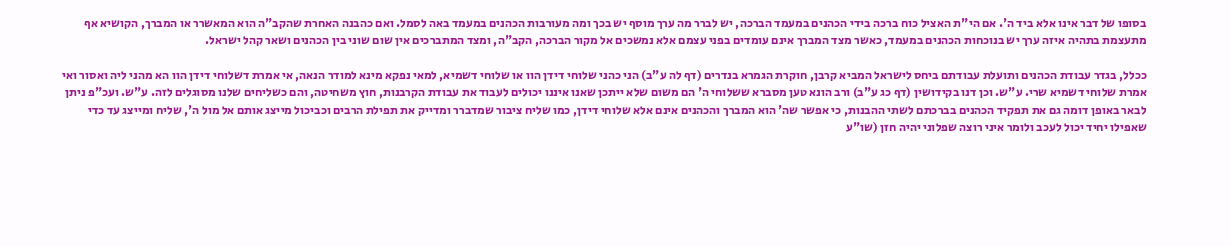בסופו של דבר אינו אלא ביד ה'. אם הי"ת האציל כוח ברכה בידי הכהנים במעמד הברכה, יש לברר מה ערך מוסף יש בכך ומה מעורבות הכהנים במעמד באה לסמל. ואם כהבנה האחרת שהקב"ה הוא המאשרר או המברך, הקושיא אף מתעצמת בתהיה איזה ערך יש בנוכחות הכהנים במעמד, כאשר מצד המברך אינם עומדים בפני עצמם אלא נמשכים אל מקור הברכה, הקב"ה, ומצד המתברכים אין שום שוני בין הכהנים ושאר קהל ישראל.

ככלל, בגדר עבודת הכהנים ותועלת עבודתם ביחס לישראל המביא קרבן, חוקרת הגמרא בנדרים (דף לה ע"ב) הני כהני שלוחי דידן הוו או שלוחי דשמיא, למאי נפקא מינא למודר הנאה, אי אמרת דשלוחי דידן הוו הא מהני ליה ואסור ואי אמרת שלוחי דשמיא שרי. ע"ש. וכן דנו בקידושין (דף כג ע"ב) ורב הונא טען מסברא ששלוחי ה' הם משום שלא ייתכן שאנו איננו יכולים לעבוד את עבודת הקרבנות, חוץ משחיטה, והם כשליחים שלנו מסוגלים לזה. ע"ש. ועכ"פ ניתן לבאר באופן דומה גם את תפקיד הכהנים בברכתם לשתי ההבנות, כי אפשר שה' הוא המברך והכהנים אינם אלא שלוחי דידן, כמו שליח ציבור שמדברר ומדייק את תפילת הרבים וכביכול מייצג אותם אל מול ה', שליח ומייצג עד כדי שאפילו יחיד יכול לעכב ולומר איני רוצה שפלוני יהיה חזן (שו"ע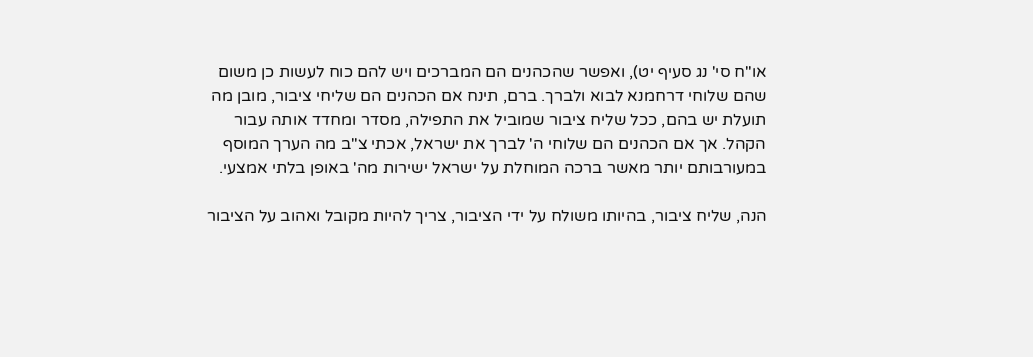או"ח סי' נג סעיף יט), ואפשר שהכהנים הם המברכים ויש להם כוח לעשות כן משום שהם שלוחי דרחמנא לבוא ולברך. ברם, תינח אם הכהנים הם שליחי ציבור, מובן מה תועלת יש בהם, ככל שליח ציבור שמוביל את התפילה, מסדר ומחדד אותה עבור הקהל. אך אם הכהנים הם שלוחי ה' לברך את ישראל, אכתי צ"ב מה הערך המוסף במעורבותם יותר מאשר ברכה המוחלת על ישראל ישירות מה' באופן בלתי אמצעי.

הנה, שליח ציבור, בהיותו משולח על ידי הציבור, צריך להיות מקובל ואהוב על הציבור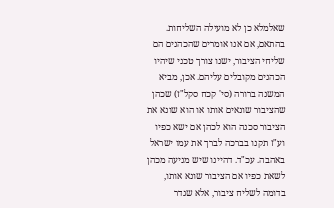שאלמלא כן לא מועילה השליחות. בהתאם, אם אנו אומרים שהכהנים הם שליחי הציבור, ישנו צורך טכני שיהיו הכהנים מקובלים עליהם. אכן, מביא המשנה ברורה (סי' קכח סקל"ז) שכהן שהציבור שונאים אותו או הוא שונא את הציבור סכנה הוא לכהן אם ישא כפיו וע"ז תקנו בברכה לברך את עמו ישראל באהבה. עכ"ד. דהיינו שיש מניעה מכהן לשאת כפיו אם הציבור שונא אותו, בדומה לשליח ציבור, אלא שגדר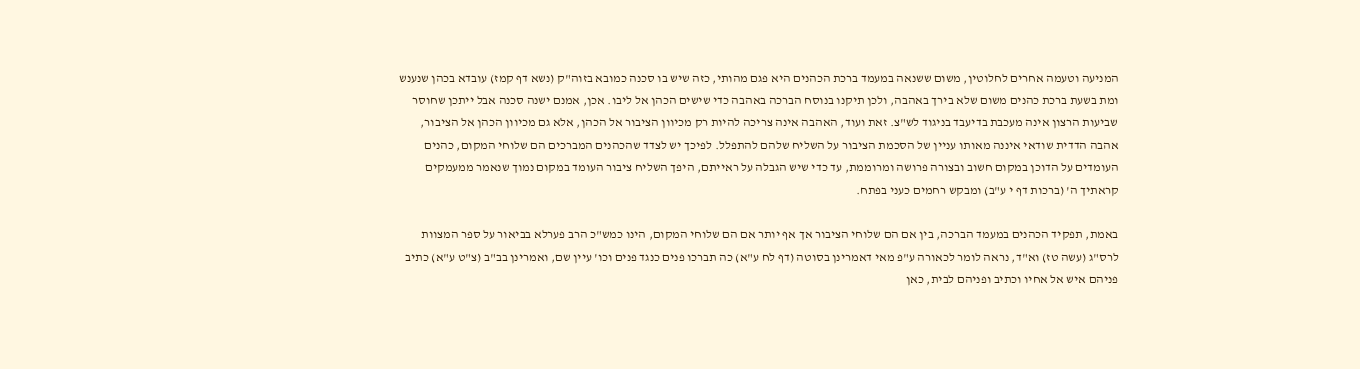המניעה וטעמה אחרים לחלוטין, משום ששנאה במעמד ברכת הכהנים היא פגם מהותי, כזה שיש בו סכנה כמובא בזוה"ק (נשא דף קמז) עובדא בכהן שנענש ומת בשעת ברכת כהנים משום שלא בירך באהבה, ולכן תיקנו בנוסח הברכה באהבה כדי שישים הכהן אל ליבו. אכן, אמנם ישנה סכנה אבל ייתכן שחוסר שביעות הרצון אינה מעכבת בדיעבד בניגוד לש"צ. זאת ועוד, האהבה אינה צריכה להיות רק מכיוון הציבור אל הכהן, אלא גם מכיוון הכהן אל הציבור, אהבה הדדית שודאי איננה מאותו עניין של הסכמת הציבור על השליח שלהם להתפלל. לפיכך יש לצדד שהכהנים המברכים הם שלוחי המקום, כהנים העומדים על הדוכן במקום חשוב ובצורה פרושה ומרוממת, עד כדי שיש הגבלה על ראייתם, היפך השליח ציבור העומד במקום נמוך שנאמר ממעמקים קראתיך ה' (ברכות דף י ע"ב) ומבקש רחמים כעני בפתח.

באמת, תפקיד הכהנים במעמד הברכה, בין אם הם שלוחי הציבור אך אף יותר אם הם שלוחי המקום, הינו כמש"כ הרב פערלא בביאור על ספר המצוות לרס"ג (עשה טז) וא"ד, נראה לומר לכאורה ע"פ מאי דאמרינן בסוטה (דף לח ע"א) כה תברכו פנים כנגד פנים וכו' עיין שם, ואמרינן בב"ב (צ"ט ע"א) כתיב פניהם איש אל אחיו וכתיב ופניהם לבית, כאן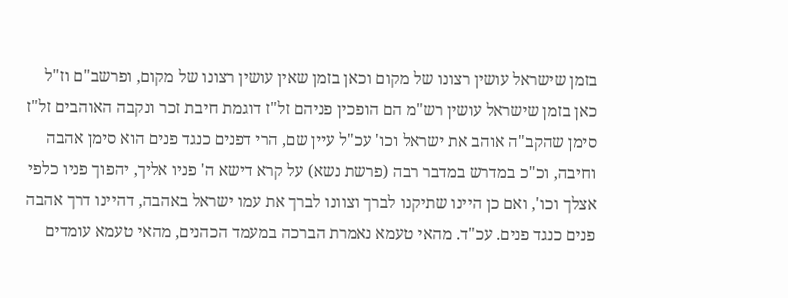בזמן שישראל עושין רצונו של מקום וכאן בזמן שאין עושין רצונו של מקום, ופרשב"ם וז"ל כאן בזמן שישראל עושין רש"מ הם הופכין פניהם זל"ז דוגמת חיבת זכר ונקבה האוהבים זל"ז סימן שהקב"ה אוהב את ישראל וכו' עכ"ל עיין שם, הרי דפנים כנגד פנים הוא סימן אהבה וחיבה, וכ"כ במדרש במדבר רבה (פרשת נשא) על קרא דישא ה' פניו אליך, יהפוך פניו כלפי אצלך וכו', ואם כן היינו שתיקנו לברך וצוונו לברך את עמו ישראל באהבה, דהיינו דרך אהבה פנים כנגד פנים. עכ"ד. מהאי טעמא נאמרת הברכה במעמד הכהנים, מהאי טעמא עומדים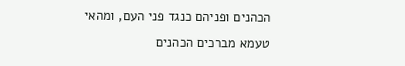הכהנים ופניהם כנגד פני העם, ומהאי טעמא מברכים הכהנים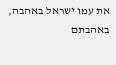את עמו ישראל באהבה, באהבתם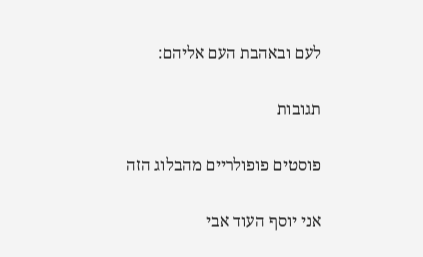לעם ובאהבת העם אליהם:

תגובות

פוסטים פופולריים מהבלוג הזה

אני יוסף העוד אבי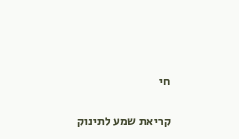חי

קריאת שמע לתינוק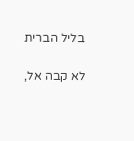בליל הברית

לא קבה אל,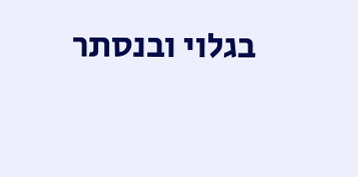בגלוי ובנסתר